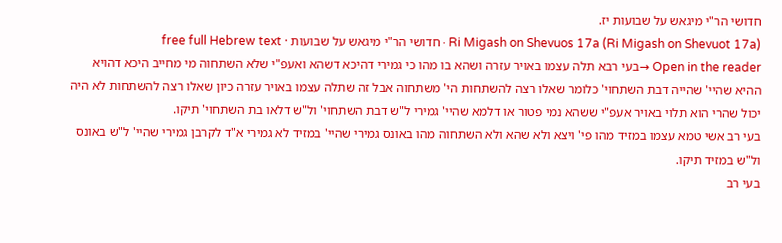חדושי הר"י מיגאש על שבועות יז.
Ri Migash on Shevuos 17a (Ri Migash on Shevuot 17a) · חדושי הר"י מיגאש על שבועות · free full Hebrew text
Open in the reader →בעי רבא תלה עצמו באויר עזרה ושהא בו מהו כי גמירי דהיכא דשהא ואעפ"י שלא השתחוה מי מחייב היכא דהויא ההיא שהיי' שהייה דבת השתחוי' כלומר שאלו רצה להשתחות הי' משתחוה אבל זה שתלה עצמו באויר עזרה כיון שאלו רצה להשתחות לא היה יכול שהרי הוא תלוי באויר אעפ"י ששהא נמי פטור או דלמא שהיי' גמירי ל"ש דבת השתחוי' ול"ש דלאו בת השתחוי' תיקו.
בעי רב אשי טמא עצמו במזיד מהו פי' ויצא ולא שהא ולא השתחוה מהו באונס גמירי שהיי' במזיד לא גמירי א"ד לקרבן גמירי שהיי' ל"ש באונס ול"ש במזיד תיקו.
בעי רב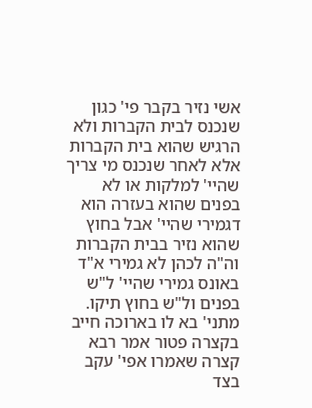אשי נזיר בקבר פי' כגון שנכנס לבית הקברות ולא הרגיש שהוא בית הקברות אלא לאחר שנכנס מי צריך שהיי' למלקות או לא בפנים שהוא בעזרה הוא דגמירי שהיי' אבל בחוץ שהוא נזיר בבית הקברות וה"ה לכהן לא גמירי א"ד באונס גמירי שהיי' ל"ש בפנים ול"ש בחוץ תיקו.
מתני' בא לו בארוכה חייב בקצרה פטור אמר רבא קצרה שאמרו אפי' עקב בצד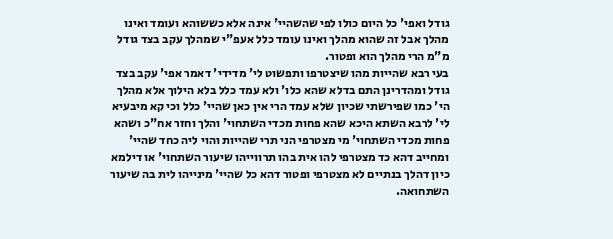גודל ואפי' כל היום כולו לפי שהשהיי' אינה אלא כששוהא ועומד ואינו מהלך אבל זה שהוא מהלך ואינו עומד כלל אעפ"י שמהלך עקב בצד גודל מ"מ הרי מהלך הוא ופטור.
בעי רבא שהייות מהו שיצטרפו ותפשוט לי' מדידי' דאמר אפי' עקב בצד גודל ומהדרינן התם בדלא שהא כלו' ולא עמד כלל בלא הילוך אלא מהלך הי' כמו שפירשתי שכיון שלא עמד הרי אין כאן שהיי' כלל וכי קא מיבעיא לי' לרבא השתא היכא שהא פחות מכדי השתחוי' והלך וחזר אח"כ ושהא פחות מכדי השתחוי' מי מצטרפי הני תרי שהייות והוי ליה כחד שהיי' ומחייב דהא כד מצטרפי להו אית בהו תרווייהו שיעור השתחוי' או דילמא כיון דהלך בנתיים לא מצטרפי ופטור דהא כל שהיי' מינייהו לית בה שיעור השתחואה.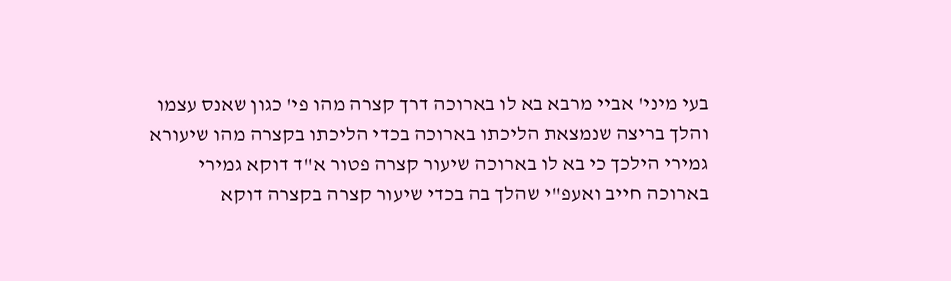בעי מיני' אביי מרבא בא לו בארוכה דרך קצרה מהו פי' כגון שאנס עצמו והלך בריצה שנמצאת הליכתו בארוכה בכדי הליכתו בקצרה מהו שיעורא גמירי הילכך כי בא לו בארוכה שיעור קצרה פטור א"ד דוקא גמירי בארוכה חייב ואעפ"י שהלך בה בכדי שיעור קצרה בקצרה דוקא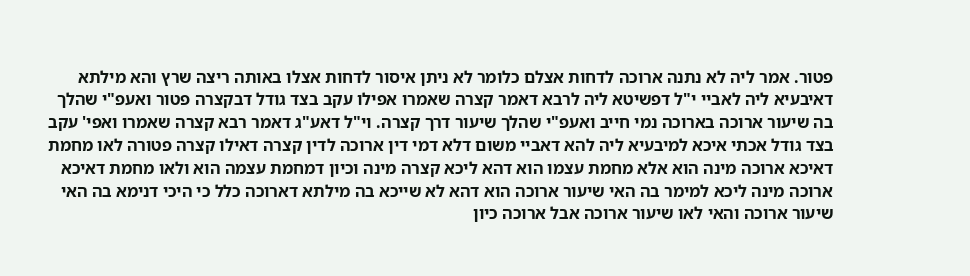פטור. אמר ליה לא נתנה ארוכה לדחות אצלם כלומר לא ניתן איסור לדחות אצלו באותה ריצה שרץ והא מילתא דאיבעיא ליה לאביי י"ל דפשיטא ליה לרבא דאמר קצרה שאמרו אפילו עקב בצד גודל דבקצרה פטור ואעפ"י שהלך בה שיעור ארוכה בארוכה נמי חייב ואעפ"י שהלך שיעור דרך קצרה. וי"ל דאע"ג דאמר רבא קצרה שאמרו ואפי' עקב בצד גודל אכתי איכא למיבעיא ליה להא דאביי משום דלא דמי דין ארוכה לדין קצרה דאילו קצרה פטורה לאו מחמת דאיכא ארוכה מינה הוא אלא מחמת עצמו הוא דהא ליכא קצרה מינה וכיון דמחמת עצמה הוא ולאו מחמת דאיכא ארוכה מינה ליכא למימר בה האי שיעור ארוכה הוא דהא לא שייכא בה מילתא דארוכה כלל כי היכי דנימא בה האי שיעור ארוכה והאי לאו שיעור ארוכה אבל ארוכה כיון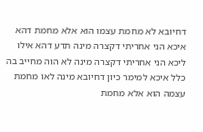דחיובא לא מחמת עצמו הוא אלא מחמת דהא איכא הני אחריתי דקצרה מינה תדע דהא אילו ליכא הני אחריתי דקצרה מינה לא הוה מחייב בה כלל איכא למימר כיון דחיובא מינה לאו מחמת עצמה הוא אלא מחמת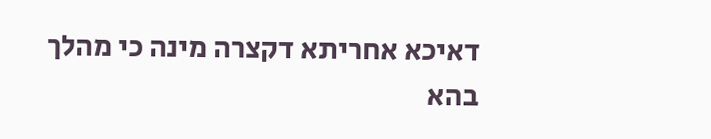דאיכא אחריתא דקצרה מינה כי מהלך בהא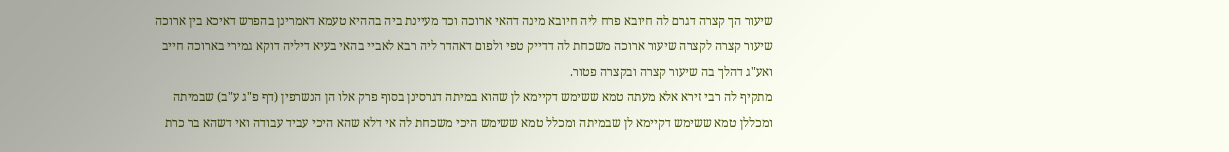שיעור הך קצרה דגרם לה חיובא פרח ליה חיובא מינה דהאי ארוכה וכד מעיינת ביה בההיא טעמא דאמרינן בהפרש דאיכא בין ארוכה שיעור קצרה לקצרה שיעור ארוכה משכחת לה דדייק טפי ולפום דאהדר ליה רבא לאביי בהאי בעיא דיליה דוקא גמירי בארוכה חייב ואע"ג דהלך בה שיעור קצרה ובקצרה פטור.
מתקיף לה רבי זירא אלא מעתה טמא ששימש דקיימא לן שהוא במיתה דגרסינן בסוף פרק אלו הן הנשרפין (דף פ"ג ע"ב) שבמיתה ומכללן טמא ששימש דקיימא לן שבמיתה ומכלל טמא ששימש היכי משכחת לה אי דלא שהא היכי עביד עבודה ואי דשהא בר כרת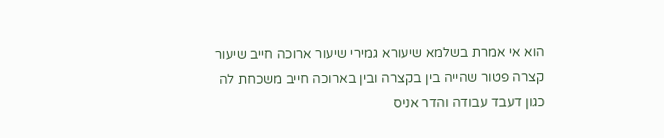הוא אי אמרת בשלמא שיעורא גמירי שיעור ארוכה חייב שיעור קצרה פטור שהייה בין בקצרה ובין בארוכה חייב משכחת לה כגון דעבד עבודה והדר אניס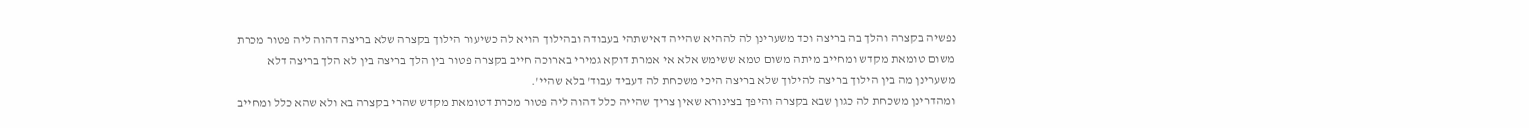נפשיה בקצרה והלך בה בריצה וכד משערינן לה לההיא שהייה דאישתהי בעבודה ובהילוך הויא לה כשיעור הילוך בקצרה שלא בריצה דהוה ליה פטור מכרת משום טומאת מקדש ומחייב מיתה משום טמא ששימש אלא אי אמרת דוקא גמירי בארוכה חייב בקצרה פטור בין הלך בריצה בין לא הלך בריצה דלא משערינן מה בין הילוך בריצה להילוך שלא בריצה היכי משכחת לה דעביד עבוד' בלא שהיי'.
ומהדרינן משכחת לה כגון שבא בקצרה והיפך בצינורא שאין צריך שהייה כלל דהוה ליה פטור מכרת דטומאת מקדש שהרי בקצרה בא ולא שהא כלל ומחייב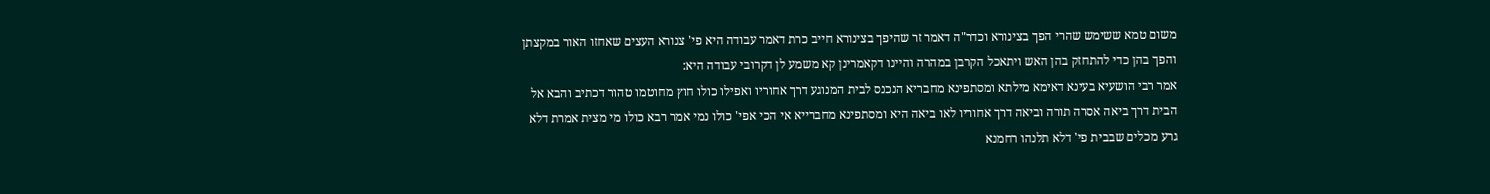משום טמא ששימש שהרי הפך בצינורא וכדר"ה דאמר זר שהיפך בצינורא חייב כרת דאמר עבודה היא פי' צנורא העצים שאחזו האור במקצתן והפך בהן כדי להתחזק בהן האש ויתאכל הקרבן במהרה והיינו דקאמרינן קא משמע לן דקרובי עבודה היא:
אמר רבי הושעיא בעינא דאימא מילתא ומסתפינא מחבריא הנכנס לבית המנוגע דרך אחוריו ואפילו כולו חוץ מחוטמו טהור דכתיב והבא אל הבית דרך ביאה אסרה תורה וביאה דרך אחוריו לאו ביאה היא ומסתפינא מחברייא אי הכי אפי' כולו נמי אמר רבא כולו מי מצית אמרת דלא גרע מכלים שבבית פי' דלא תלנהו רחמנא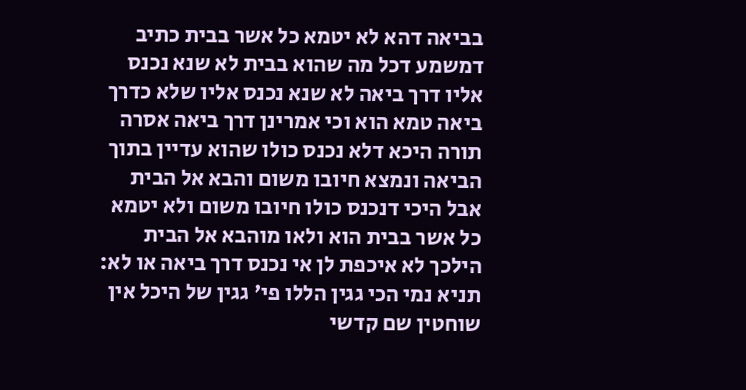בביאה דהא לא יטמא כל אשר בבית כתיב דמשמע דכל מה שהוא בבית לא שנא נכנס אליו דרך ביאה לא שנא נכנס אליו שלא כדרך ביאה טמא הוא וכי אמרינן דרך ביאה אסרה תורה היכא דלא נכנס כולו שהוא עדיין בתוך הביאה ונמצא חיובו משום והבא אל הבית אבל היכי דנכנס כולו חיובו משום ולא יטמא כל אשר בבית הוא ולאו מוהבא אל הבית הילכך לא איכפת לן אי נכנס דרך ביאה או לא:
תניא נמי הכי גגין הללו פי' גגין של היכל אין שוחטין שם קדשי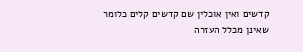קדשים ואין אוכלין שם קדשים קלים כלומר שאינן מכלל העזרה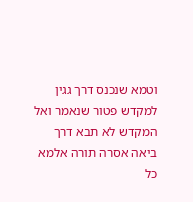וטמא שנכנס דרך גגין למקדש פטור שנאמר ואל המקדש לא תבא דרך ביאה אסרה תורה אלמא כל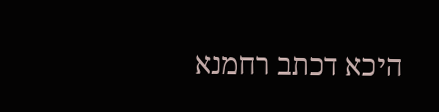היכא דכתב רחמנא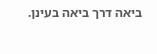ביאה דרך ביאה בעינן.